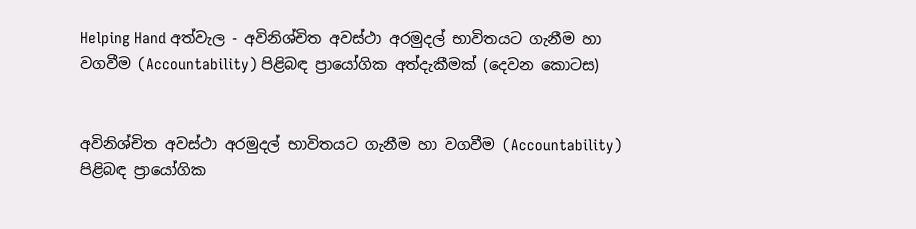Helping Hand අත්වැල - අවිනිශ්චිත අවස්ථා අරමුදල් භාවිතයට ගැනීම හා වගවීම (Accountability) පිළිබඳ ප්‍රායෝගික අත්දැකීමක් (දෙවන කොටස)


අවිනිශ්චිත අවස්ථා අරමුදල් භාවිතයට ගැනීම හා වගවීම (Accountability) පිළිබඳ ප්‍රායෝගික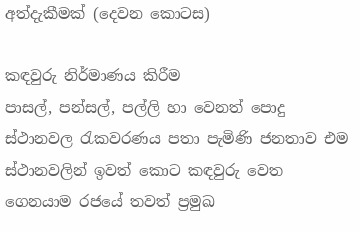අත්දැකීමක් (දෙවන කොටස)

කඳවුරු නිර්මාණය කිරීම
පාසල්, පන්සල්, පල්ලි හා වෙනත් පොදු ස්ථානවල රැකවරණය පතා පැමිණි ජනතාව එම ස්ථානවලින් ඉවත් කොට කඳවුරු වෙත ගෙනයාම රජයේ තවත් ප්‍රමුඛ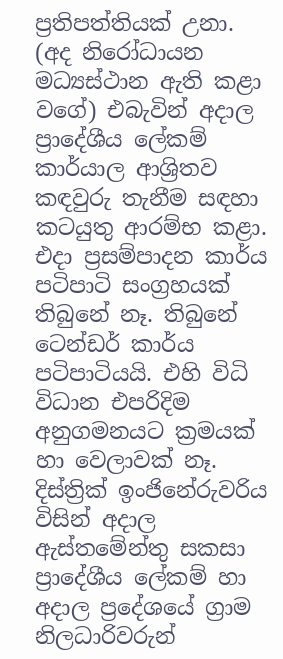ප්‍රතිපත්තියක් උනා. (අද නිරෝධායන මධ්‍යස්ථාන ඇති කළා වගේ) එබැවින් අදාල ප්‍රාදේශීය ලේකම් කාර්යාල ආශ්‍රිතව කඳවුරු තැනීම සඳහා කටයුතු ආරම්භ කළා. එදා ප්‍රසම්පාදන කාර්ය පටිපාටි සංග්‍රහයක් තිබුනේ නෑ. තිබුනේ ටෙන්ඩර් කාර්ය පටිපාටියයි. එහි විධි විධාන එපරිදිම අනුගමනයට ක්‍රමයක් හා වෙලාවක් නෑ. දිස්ත්‍රික් ඉංජිනේරුවරිය විසින් අදාල ඇස්තමේන්තු සකසා ප්‍රාදේශීය ලේකම් හා අදාල ප්‍රදේශයේ ග්‍රාම නිලධාරිවරුන්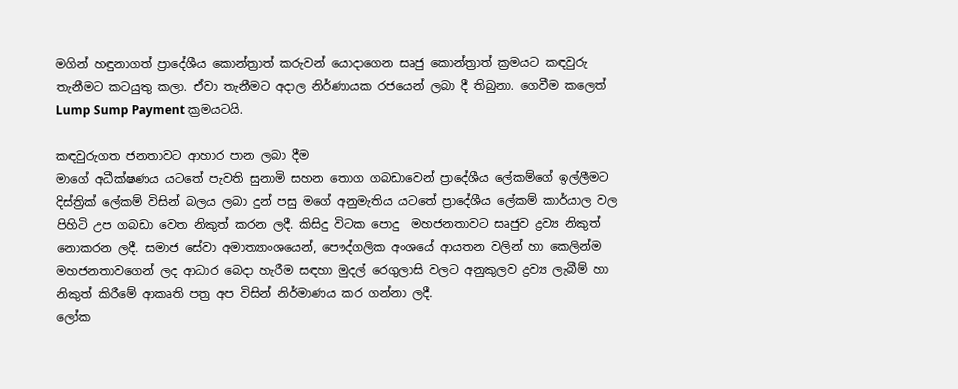මගින් හඳුනාගත් ප්‍රාදේශීය කොන්ත්‍රාත් කරුවන් යොදාගෙන සෘජු කොන්ත්‍රාත් ක්‍රමයට කඳවුරු තැනීමට කටයුතු කලා. ඒවා තැනීමට අදාල නිර්ණායක රජයෙන් ලබා දී තිබුනා. ගෙවීම කලෙත් Lump Sump Payment ක්‍රමයටයි.

කඳවුරුගත ජනතාවට ආහාර පාන ලබා දීම
මාගේ අධීක්ෂණය යටතේ පැවති සුනාමි සහන තොග ගබඩාවෙන් ප්‍රාදේශීය ලේකම්ගේ ඉල්ලීමට දිස්ත්‍රික් ලේකම් විසින් බලය ලබා දුන් පසු මගේ අනුමැතිය යටතේ ප්‍රාදේශීය ලේකම් කාර්යාල වල පිහිටි උප ගබඩා වෙත නිකුත් කරන ලදී. කිසිදු විටක පොදු  මහජනතාවට සෘජුව ද්‍රව්‍ය නිකුත් නොකරන ලදී. සමාජ සේවා අමාත්‍යාංශයෙන්, පෞද්ගලික අංශයේ ආයතන වලින් හා කෙලින්ම මහජනතාවගෙන් ලද ආධාර බෙදා හැරීම සඳහා මුදල් රෙගුලාසි වලට අනුකුලව ද්‍රව්‍ය ලැබීම් හා නිකුත් කිරීමේ ආකෘති පත්‍ර අප විසින් නිර්මාණය කර ගන්නා ලදී.
ලෝක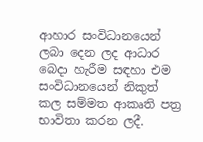ආහාර සංවිධානයෙන් ලබා දෙන ලද ආධාර බෙදා හැරීම සඳහා එම සංවිධානයෙන් නිකුත් කල සම්මත ආකෘති පත්‍ර භාවිතා කරන ලදී.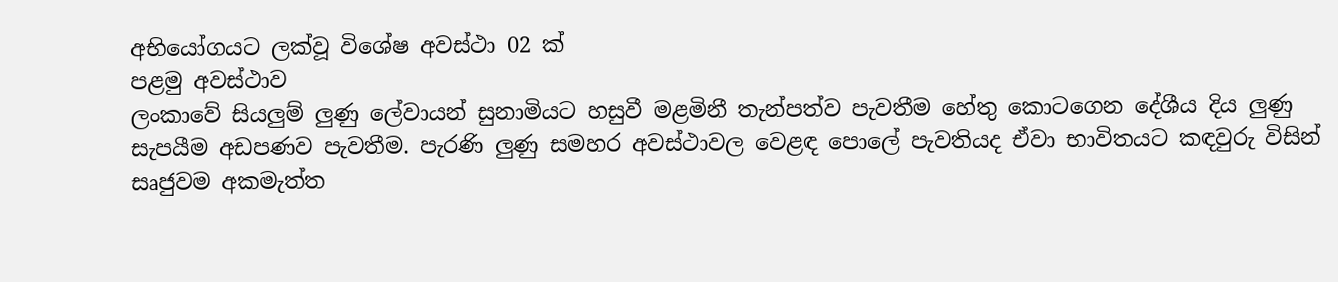අභියෝගයට ලක්වූ විශේෂ අවස්ථා 02 ක්
පළමු අවස්ථාව
ලංකාවේ සියලුම් ලුණු ලේවායන් සුනාමියට හසුවී මළමිනී තැන්පත්ව පැවතීම හේතු කොටගෙන දේශීය දිය ලුණු සැපයීම අඩපණව පැවතීම. පැරණි ලුණු සමහර අවස්ථාවල වෙළඳ පොලේ පැවතියද ඒවා භාවිතයට කඳවුරු විසින් සෘජුවම අකමැත්ත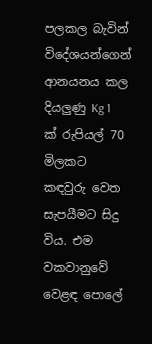පලකල බැවින් විදේශයන්ගෙන් ආනයනය කල දියලුණු Kg 1 ක් රුපියල් 70  මිලකට කඳවුරු වෙත සැපයීමට සිදු විය. එම වකවානුවේ වෙළඳ පොලේ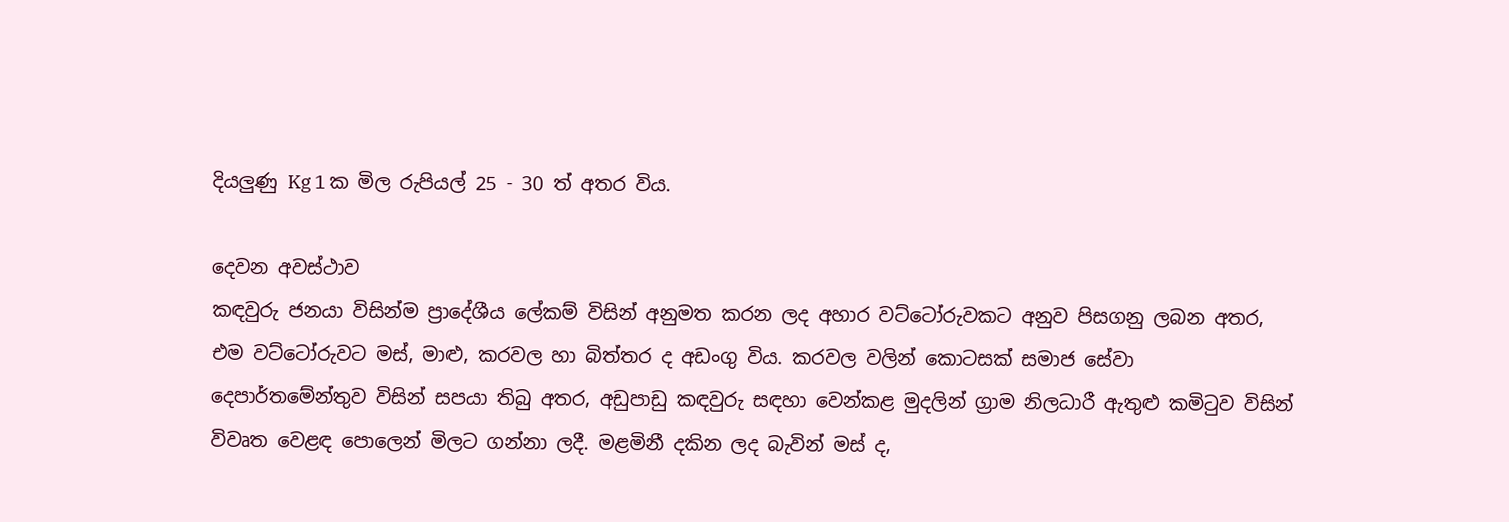දියලුණු Kg 1 ක මිල රුපියල් 25 - 30 ත් අතර විය.

දෙවන අවස්ථාව
කඳවුරු ජනයා විසින්ම ප්‍රාදේශීය ලේකම් විසින් අනුමත කරන ලද අහාර වට්ටෝරුවකට අනුව පිසගනු ලබන අතර, එම වට්ටෝරුවට මස්, මාළු, කරවල හා බිත්තර ද අඩංගු විය. කරවල වලින් කොටසක් සමාජ සේවා දෙපාර්තමේන්තුව විසින් සපයා තිබු අතර, අඩුපාඩු කඳවුරු සඳහා වෙන්කළ මුදලින් ග්‍රාම නිලධාරී ඇතුළු කමිටුව විසින් විවෘත වෙළඳ පොලෙන් මිලට ගන්නා ලදී. මළමිනී දකින ලද බැවින් මස් ද,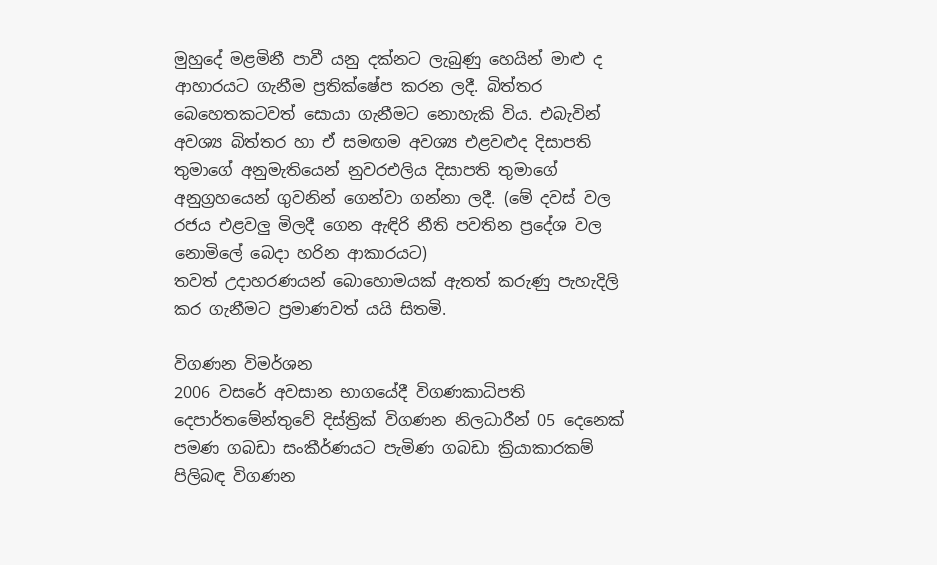මුහුදේ මළමිනී පාවී යනු දක්නට ලැබුණු හෙයින් මාළු ද ආහාරයට ගැනීම ප්‍රතික්ෂේප කරන ලදී. බිත්තර බෙහෙතකටවත් සොයා ගැනීමට නොහැකි විය. එබැවින් අවශ්‍ය බිත්තර හා ඒ සමඟම අවශ්‍ය එළවළුද දිසාපති තුමාගේ අනුමැතියෙන් නුවරඑලිය දිසාපති තුමාගේ අනුග්‍රහයෙන් ගුවනින් ගෙන්වා ගන්නා ලදී. (මේ දවස් වල රජය එළවලු මිලදී ගෙන ඇඳිරි නීති පවතින ප්‍රදේශ වල නොමිලේ බෙදා හරින ආකාරයට)
තවත් උදාහරණයන් බොහොමයක් ඇතත් කරුණු පැහැදිලි කර ගැනීමට ප්‍රමාණවත් යයි සිතමි.

විගණන විමර්ශන
2006 වසරේ අවසාන භාගයේදී විගණකාධිපති දෙපාර්තමේන්තුවේ දිස්ත්‍රික් විගණන නිලධාරීන් 05 දෙනෙක් පමණ ගබඩා සංකීර්ණයට පැමිණ ගබඩා ක්‍රියාකාරකම් පිලිබඳ විගණන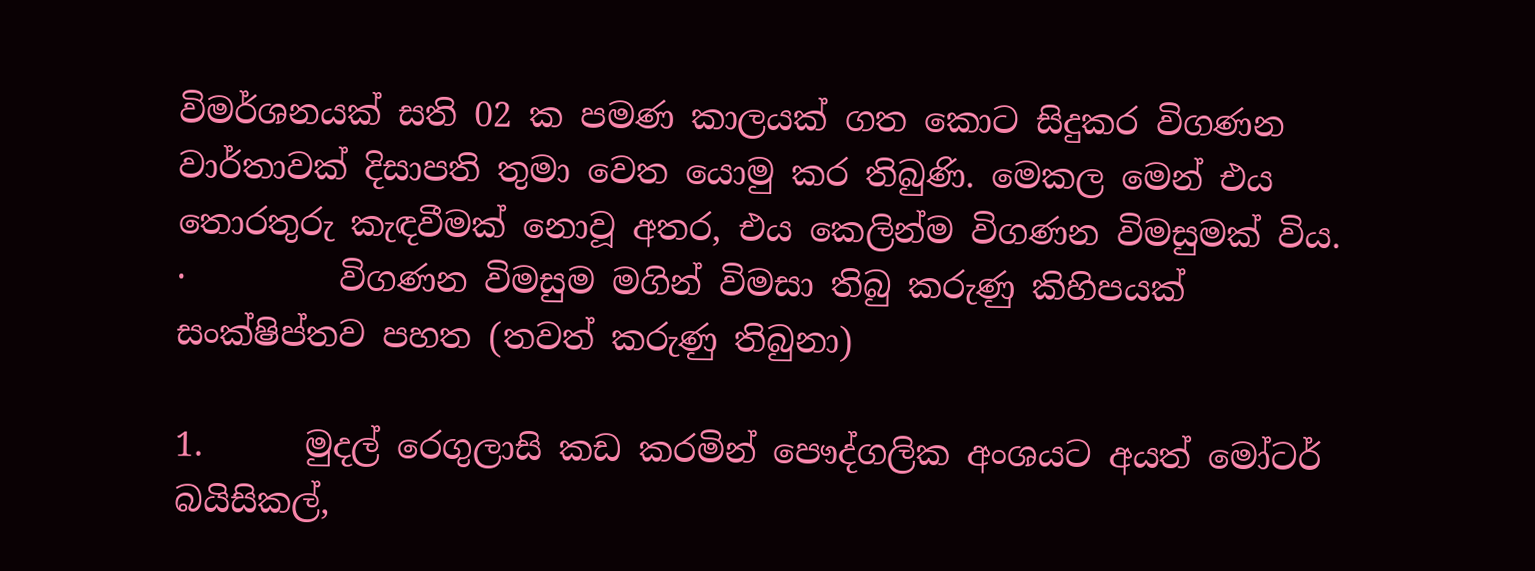විමර්ශනයක් සති 02 ක පමණ කාලයක් ගත කොට සිදුකර විගණන වාර්තාවක් දිසාපති තුමා වෙත යොමු කර තිබුණි. මෙකල මෙන් එය තොරතුරු කැඳවීමක් නොවූ අතර, එය කෙලින්ම විගණන විමසුමක් විය.
·         විගණන විමසුම මගින් විමසා තිබු කරුණු කිහිපයක් සංක්ෂිප්තව පහත (තවත් කරුණු තිබුනා)

1.      මුදල් රෙගුලාසි කඩ කරමින් පෞද්ගලික අංශයට අයත් මෝටර් බයිසිකල්,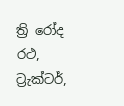ත්‍රි රෝද රථ, ට්‍රැක්ටර්,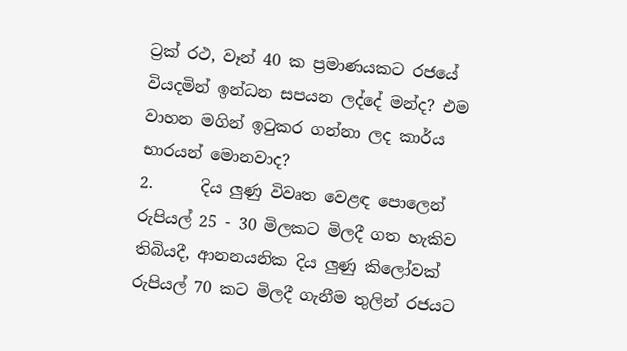ට්‍රක් රථ, වෑන් 40 ක ප්‍රමාණයකට රජයේ වියදමින් ඉන්ධන සපයන ලද්දේ මන්ද? එම වාහන මගින් ඉටුකර ගන්නා ලද කාර්ය භාරයන් මොනවාද?
2.      දිය ලුණු විවෘත වෙළඳ පොලෙන් රුපියල් 25 - 30 මිලකට මිලදී ගත හැකිව තිබියදී, ආනනයනික දිය ලුණු කිලෝවක් රුපියල් 70 කට මිලදී ගැනීම තුලින් රජයට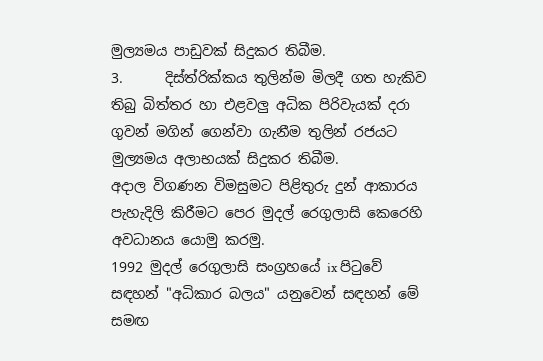මුල්‍යමය පාඩුවක් සිදුකර තිබීම.
3.      දිස්ත්රික්කය තුලින්ම මිලදී ගත හැකිව තිබු බිත්තර හා එළවලු අධික පිරිවැයක් දරා ගුවන් මගින් ගෙන්වා ගැනීම තුලින් රජයට මුල්‍යමය අලාභයක් සිදුකර තිබීම.
අදාල විගණන විමසුමට පිළිතුරු දුන් ආකාරය පැහැදිලි කිරීමට පෙර මුදල් රෙගුලාසි කෙරෙහි අවධානය යොමු කරමු.
1992 මුදල් රෙගුලාසි සංග්‍රහයේ ix පිටුවේ සඳහන් "අධිකාර බලය" යනුවෙන් සඳහන් මේ සමඟ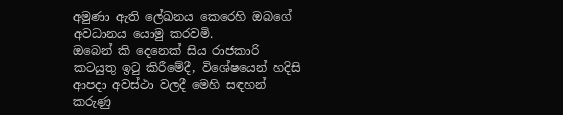අමුණා ඇති ලේඛනය කෙරෙහි ඔබගේ අවධානය යොමු කරවමි.
ඔබෙන් කි දෙනෙක් සිය රාජකාරි කටයුතු ඉටු කිරීමේදී, විශේෂයෙන් හදිසි ආපදා අවස්ථා වලදී මෙහි සඳහන් කරුණු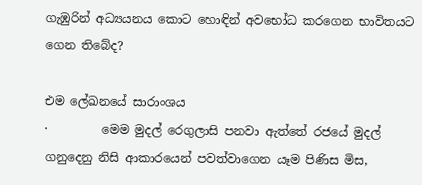ගැඹුරින් අධ්‍යයනය කොට හොඳින් අවභෝධ කරගෙන භාවිතයට ගෙන තිබේද?

එම ලේඛනයේ සාරාංශය
·         මෙම මුදල් රෙගුලාසි පනවා ඇත්තේ රජයේ මුදල් ගනුදෙනු නිසි ආකාරයෙන් පවත්වාගෙන යෑම පිණිස මිස,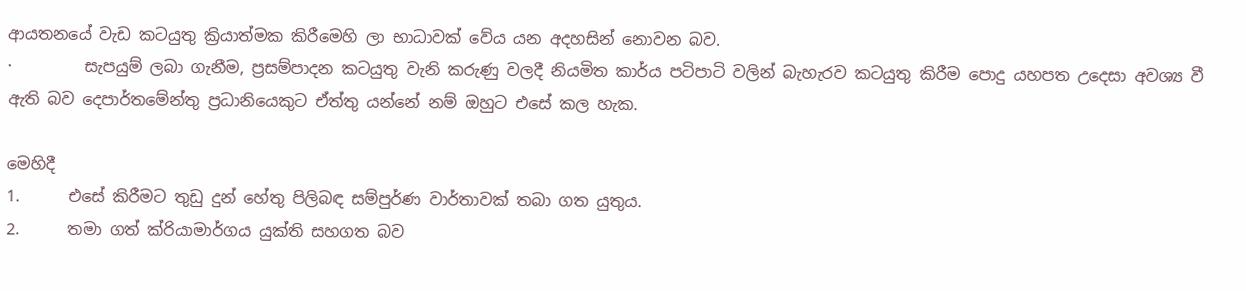ආයතනයේ වැඩ කටයුතු ක්‍රියාත්මක කිරීමෙහි ලා භාධාවක් වේය යන අදහසින් නොවන බව.
·         සැපයුම් ලබා ගැනීම, ප්‍රසම්පාදන කටයුතු වැනි කරුණු වලදී නියමිත කාර්ය පටිපාටි වලින් බැහැරව කටයුතු කිරීම පොදු යහපත උදෙසා අවශ්‍ය වී ඇති බව දෙපාර්තමේන්තු ප්‍රධානියෙකුට ඒත්තු යන්නේ නම් ඔහුට එසේ කල හැක.

මෙහිදී
1.      එසේ කිරීමට තුඩු දුන් හේතු පිලිබඳ සම්පුර්ණ වාර්තාවක් තබා ගත යුතුය.
2.      තමා ගත් ක්රියාමාර්ගය යුක්ති සහගත බව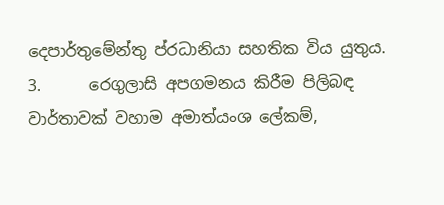දෙපාර්තුමේන්තු ප්රධානියා සහතික විය යුතුය.
3.      රෙගුලාසි අපගමනය කිරීම පිලිබඳ වාර්තාවක් වහාම අමාත්යංශ ලේකම්,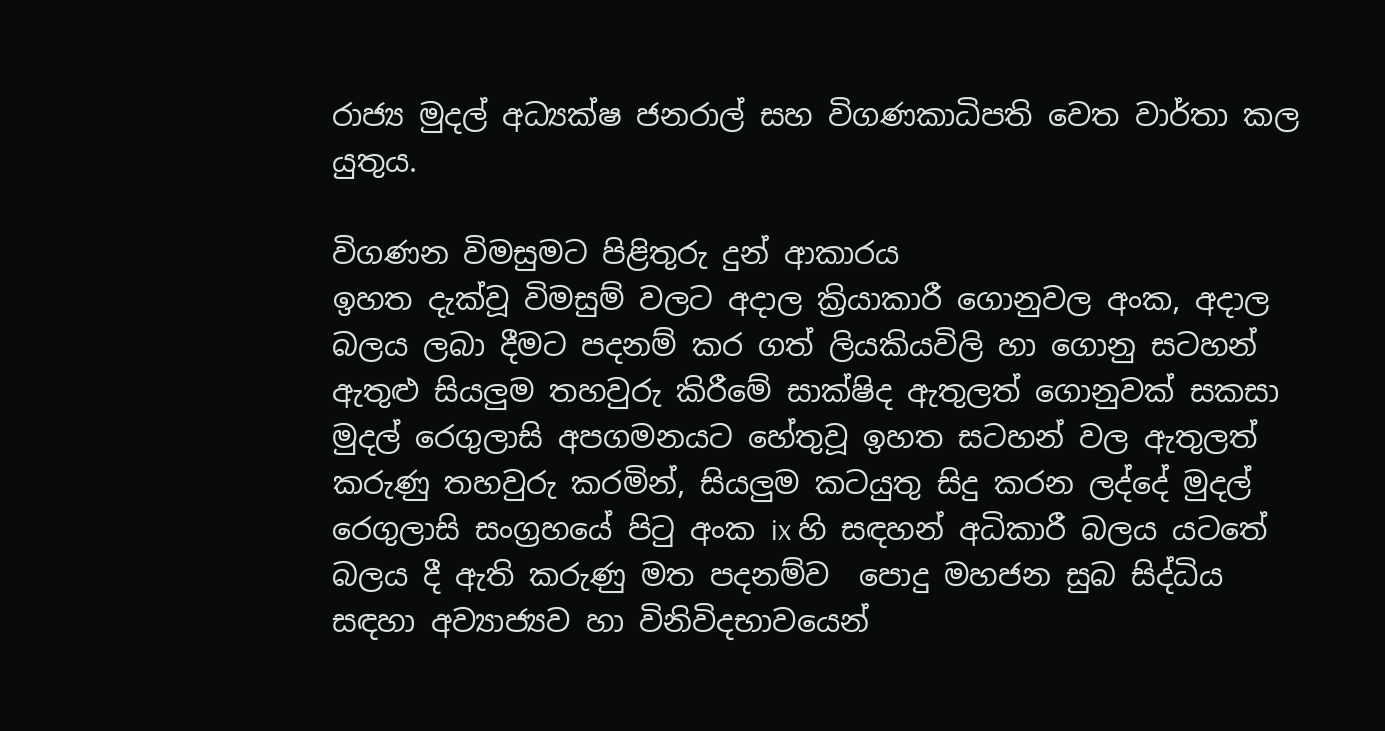රාජ්‍ය මුදල් අධ්‍යක්ෂ ජනරාල් සහ විගණකාධිපති වෙත වාර්තා කල යුතුය.

විගණන විමසුමට පිළිතුරු දුන් ආකාරය
ඉහත දැක්වූ විමසුම් වලට අදාල ක්‍රියාකාරී ගොනුවල අංක, අදාල බලය ලබා දීමට පදනම් කර ගත් ලියකියවිලි හා ගොනු සටහන් ඇතුළු සියලුම තහවුරු කිරීමේ සාක්ෂිද ඇතුලත් ගොනුවක් සකසා මුදල් රෙගුලාසි අපගමනයට හේතුවූ ඉහත සටහන් වල ඇතුලත් කරුණු තහවුරු කරමින්, සියලුම කටයුතු සිදු කරන ලද්දේ මුදල් රෙගුලාසි සංග්‍රහයේ පිටු අංක ix හි සඳහන් අධිකාරී බලය යටතේ බලය දී ඇති කරුණු මත පදනම්ව  පොදු මහජන සුබ සිද්ධිය සඳහා අව්‍යාජ්‍යව හා විනිවිදභාවයෙන්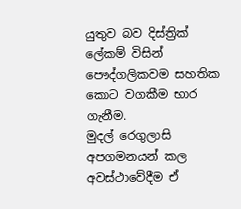යුතුව බව දිස්ත්‍රික් ලේකම් විසින් පෞද්ගලිකවම සහතික කොට වගකීම භාර ගැනීම.
මුදල් රෙගුලාසි අපගමනයන් කල අවස්ථාවේදීම ඒ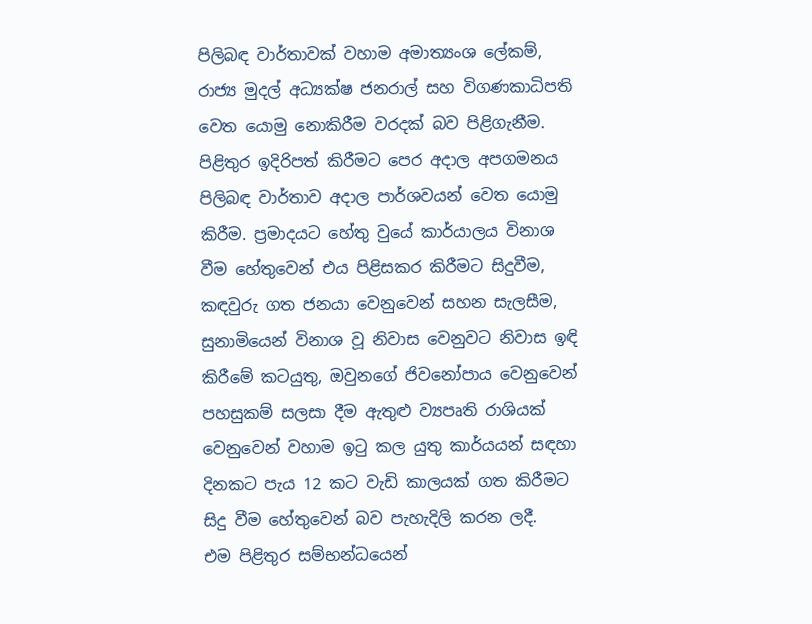පිලිබඳ වාර්තාවක් වහාම අමාත්‍යංශ ලේකම්, රාජ්‍ය මුදල් අධ්‍යක්ෂ ජනරාල් සහ විගණකාධිපති වෙත යොමු නොකිරීම වරදක් බව පිළිගැනීම. පිළිතුර ඉදිරිපත් කිරීමට පෙර අදාල අපගමනය පිලිබඳ වාර්තාව අදාල පාර්ශවයන් වෙත යොමු කිරීම. ප්‍රමාදයට හේතු වුයේ කාර්යාලය විනාශ වීම හේතුවෙන් එය පිළිසකර කිරීමට සිදුවීම, කඳවුරු ගත ජනයා වෙනුවෙන් සහන සැලසීම, සුනාමියෙන් විනාශ වූ නිවාස වෙනුවට නිවාස ඉඳි කිරීමේ කටයුතු, ඔවුනගේ ජිවනෝපාය වෙනුවෙන් පහසුකම් සලසා දීම ඇතුළු ව්‍යපෘති රාශියක් වෙනුවෙන් වහාම ඉටු කල යුතු කාර්යයන් සඳහා දිනකට පැය 12 කට වැඩි කාලයක් ගත කිරීමට සිදු වීම හේතුවෙන් බව පැහැදිලි කරන ලදී.
එම පිළිතුර සම්භන්ධයෙන්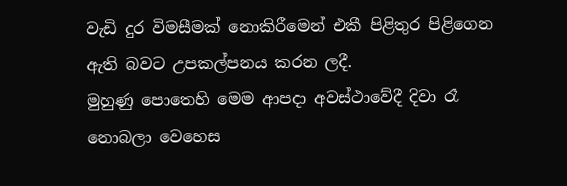වැඩි දුර විමසීමක් නොකිරීමෙන් එකී පිළිතුර පිළිගෙන ඇති බවට උපකල්පනය කරන ලදී.
මුහුණු පොතෙහි මෙම ආපදා අවස්ථාවේදී දිවා රෑ නොබලා වෙහෙස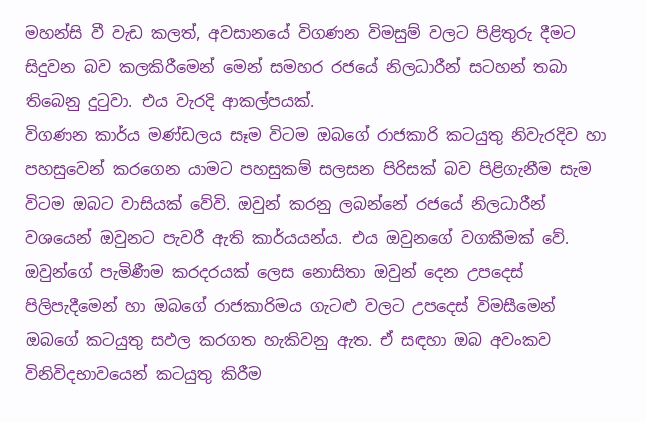මහන්සි වී වැඩ කලත්, අවසානයේ විගණන විමසුම් වලට පිළිතුරු දීමට සිදුවන බව කලකිරීමෙන් මෙන් සමහර රජයේ නිලධාරීන් සටහන් තබා තිබෙනු දුටුවා. එය වැරදි ආකල්පයක්.
විගණන කාර්ය මණ්ඩලය සෑම විටම ඔබගේ රාජකාරි කටයුතු නිවැරදිව හා පහසුවෙන් කරගෙන යාමට පහසුකම් සලසන පිරිසක් බව පිළිගැනීම සැම විටම ඔබට වාසියක් වේවි. ඔවුන් කරනු ලබන්නේ රජයේ නිලධාරීන් වශයෙන් ඔවුනට පැවරී ඇති කාර්යයන්ය. එය ඔවුනගේ වගකීමක් වේ. ඔවුන්ගේ පැමිණීම කරදරයක් ලෙස නොසිතා ඔවුන් දෙන උපදෙස් පිලිපැදීමෙන් හා ඔබගේ රාජකාරිමය ගැටළු වලට උපදෙස් විමසීමෙන් ඔබගේ කටයුතු සඵල කරගත හැකිවනු ඇත. ඒ සඳහා ඔබ අවංකව විනිවිදභාවයෙන් කටයුතු කිරීම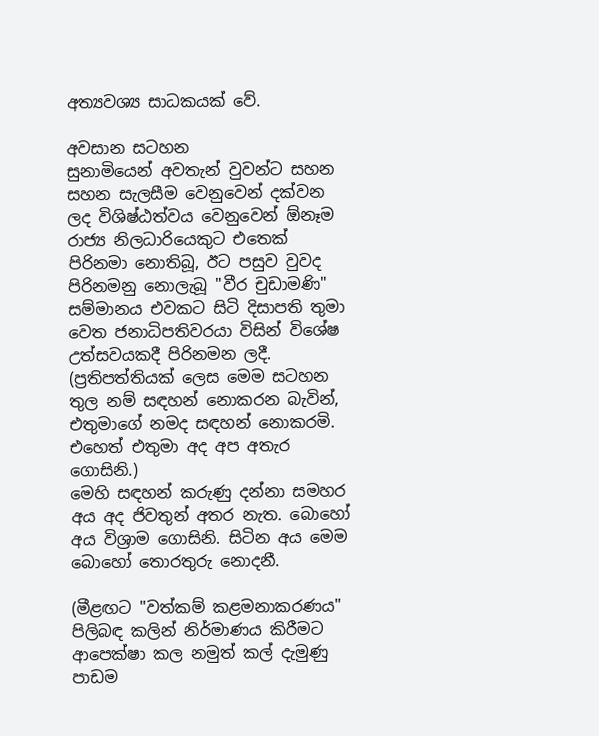අත්‍යවශ්‍ය සාධකයක් වේ.

අවසාන සටහන
සුනාමියෙන් අවතැන් වුවන්ට සහන සහන සැලසීම වෙනුවෙන් දක්වන ලද විශිෂ්ඨත්වය වෙනුවෙන් ඕනෑම රාජ්‍ය නිලධාරියෙකුට එතෙක් පිරිනමා නොතිබූ, ඊට පසුව වුවද පිරිනමනු නොලැබූ "වීර චුඩාමණි" සම්මානය එවකට සිටි දිසාපති තුමා වෙත ජනාධිපතිවරයා විසින් විශේෂ උත්සවයකදී පිරිනමන ලදී. (ප්‍රතිපත්තියක් ලෙස මෙම සටහන තුල නම් සඳහන් නොකරන බැවින්, එතුමාගේ නමද සඳහන් නොකරමි. එහෙත් එතුමා අද අප අතැර ගොසිනි.)
මෙහි සඳහන් කරුණු දන්නා සමහර අය අද ජිවතුන් අතර නැත. බොහෝ අය විශ්‍රාම ගොසිනි. සිටින අය මෙම බොහෝ තොරතුරු නොදනී.

(මීළඟට "වත්කම් කළමනාකරණය" පිලිබඳ කලින් නිර්මාණය කිරීමට ආපෙක්ෂා කල නමුත් කල් දැමුණු පාඩම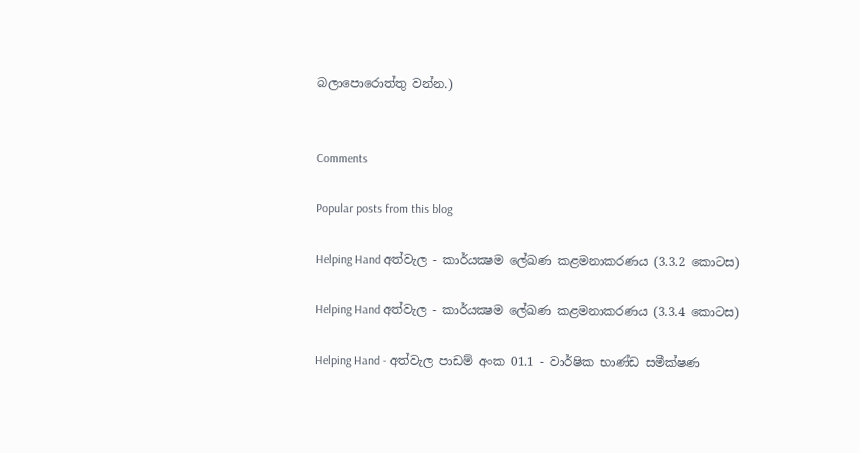බලාපොරොත්තු වන්න.)


Comments

Popular posts from this blog

Helping Hand අත්වැල - කාර්යක්‍ෂම ලේඛණ කළමනාකරණය (3.3.2 කොටස)

Helping Hand අත්වැල - කාර්යක්‍ෂම ලේඛණ කළමනාකරණය (3.3.4 කොටස)

Helping Hand - අත්වැල පාඩම් අංක 01.1 - වාර්ෂික භාණ්ඩ සමීක්ෂණ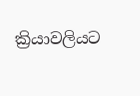ක්‍රියාවලියට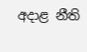අදාළ නීති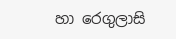හා රෙගුලාසි